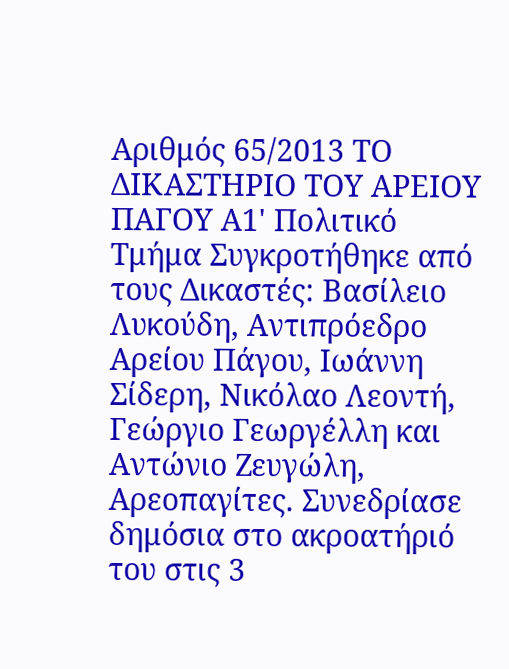Αριθμός 65/2013 ΤΟ ΔΙΚΑΣΤΗΡΙΟ ΤΟΥ ΑΡΕΙΟΥ ΠΑΓΟΥ Α1' Πολιτικό Τμήμα Συγκροτήθηκε από τους Δικαστές: Βασίλειο Λυκούδη, Αντιπρόεδρο Αρείου Πάγου, Ιωάννη Σίδερη, Νικόλαο Λεοντή, Γεώργιο Γεωργέλλη και Αντώνιο Ζευγώλη, Αρεοπαγίτες. Συνεδρίασε δημόσια στο ακροατήριό του στις 3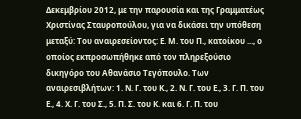Δεκεμβρίου 2012, με την παρουσία και της Γραμματέως Χριστίνας Σταυροπούλου, για να δικάσει την υπόθεση μεταξύ: Του αναιρεσείοντος: Ε. Μ. του Π., κατοίκου ..., ο οποίος εκπροσωπήθηκε από τον πληρεξούσιο δικηγόρο του Αθανάσιο Τεγόπουλο. Των αναιρεσιβλήτων: 1. Ν. Γ. του Κ., 2. Ν. Γ. του Ε., 3. Γ. Π. του Ε., 4. Χ. Γ. του Σ., 5. Π. Σ. του Κ. και 6. Γ. Π. του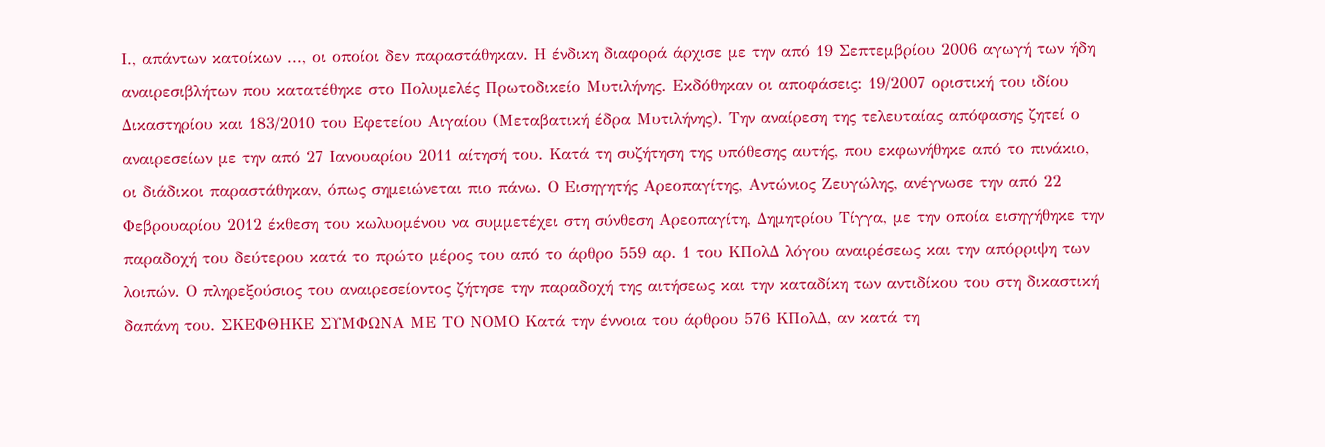Ι., απάντων κατοίκων ..., οι οποίοι δεν παραστάθηκαν. Η ένδικη διαφορά άρχισε με την από 19 Σεπτεμβρίου 2006 αγωγή των ήδη αναιρεσιβλήτων που κατατέθηκε στο Πολυμελές Πρωτοδικείο Μυτιλήνης. Εκδόθηκαν οι αποφάσεις: 19/2007 οριστική του ιδίου Δικαστηρίου και 183/2010 του Εφετείου Αιγαίου (Μεταβατική έδρα Μυτιλήνης). Την αναίρεση της τελευταίας απόφασης ζητεί ο αναιρεσείων με την από 27 Ιανουαρίου 2011 αίτησή του. Κατά τη συζήτηση της υπόθεσης αυτής, που εκφωνήθηκε από το πινάκιο, οι διάδικοι παραστάθηκαν, όπως σημειώνεται πιο πάνω. Ο Εισηγητής Αρεοπαγίτης, Αντώνιος Ζευγώλης, ανέγνωσε την από 22 Φεβρουαρίου 2012 έκθεση του κωλυομένου να συμμετέχει στη σύνθεση Αρεοπαγίτη, Δημητρίου Τίγγα, με την οποία εισηγήθηκε την παραδοχή του δεύτερου κατά το πρώτο μέρος του από το άρθρο 559 αρ. 1 του ΚΠολΔ λόγου αναιρέσεως και την απόρριψη των λοιπών. Ο πληρεξούσιος του αναιρεσείοντος ζήτησε την παραδοχή της αιτήσεως και την καταδίκη των αντιδίκου του στη δικαστική δαπάνη του. ΣΚΕΦΘΗΚΕ ΣΥΜΦΩΝΑ ΜΕ ΤΟ ΝΟΜΟ Κατά την έννοια του άρθρου 576 ΚΠολΔ, αν κατά τη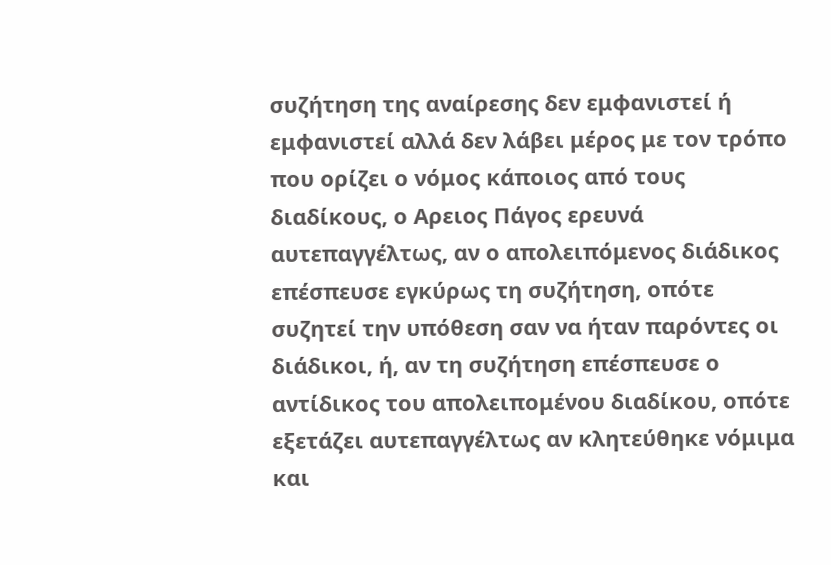συζήτηση της αναίρεσης δεν εμφανιστεί ή εμφανιστεί αλλά δεν λάβει μέρος με τον τρόπο που ορίζει ο νόμος κάποιος από τους διαδίκους, ο Αρειος Πάγος ερευνά αυτεπαγγέλτως, αν ο απολειπόμενος διάδικος επέσπευσε εγκύρως τη συζήτηση, οπότε συζητεί την υπόθεση σαν να ήταν παρόντες οι διάδικοι, ή, αν τη συζήτηση επέσπευσε ο αντίδικος του απολειπομένου διαδίκου, οπότε εξετάζει αυτεπαγγέλτως αν κλητεύθηκε νόμιμα και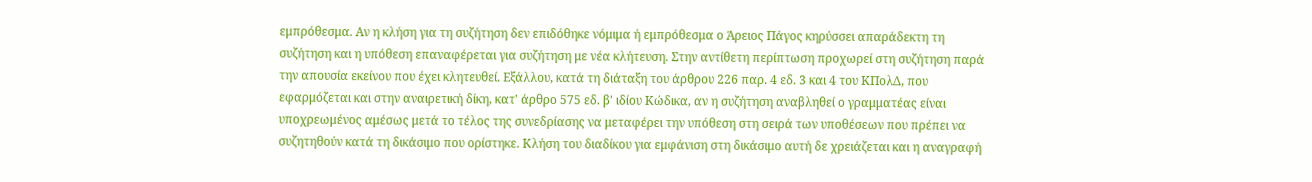εμπρόθεσμα. Αν η κλήση για τη συζήτηση δεν επιδόθηκε νόμιμα ή εμπρόθεσμα ο Άρειος Πάγος κηρύσσει απαράδεκτη τη συζήτηση και η υπόθεση επαναφέρεται για συζήτηση με νέα κλήτευση. Στην αντίθετη περίπτωση προχωρεί στη συζήτηση παρά την απουσία εκείνου που έχει κλητευθεί. Εξάλλου, κατά τη διάταξη του άρθρου 226 παρ. 4 εδ. 3 και 4 του ΚΠολΔ, που εφαρμόζεται και στην αναιρετική δίκη, κατ' άρθρο 575 εδ. β' ιδίου Κώδικα, αν η συζήτηση αναβληθεί ο γραμματέας είναι υποχρεωμένος αμέσως μετά το τέλος της συνεδρίασης να μεταφέρει την υπόθεση στη σειρά των υποθέσεων που πρέπει να συζητηθούν κατά τη δικάσιμο που ορίστηκε. Κλήση του διαδίκου για εμφάνιση στη δικάσιμο αυτή δε χρειάζεται και η αναγραφή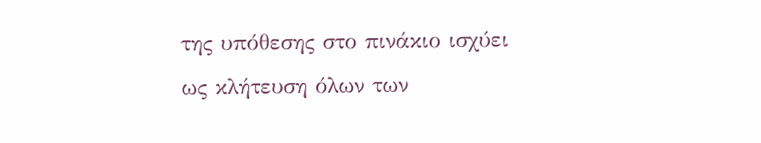της υπόθεσης στο πινάκιο ισχύει ως κλήτευση όλων των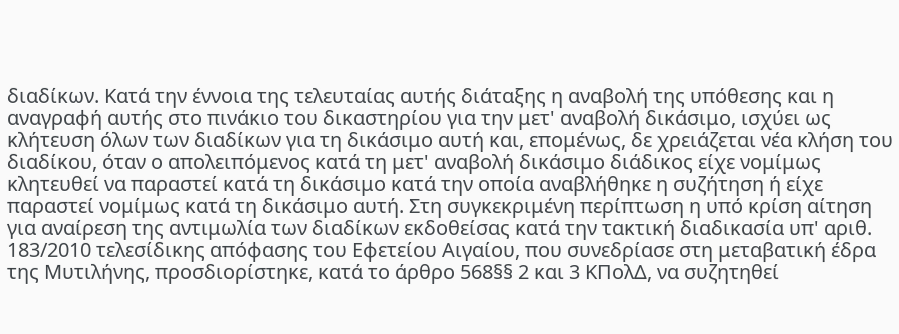διαδίκων. Κατά την έννοια της τελευταίας αυτής διάταξης η αναβολή της υπόθεσης και η αναγραφή αυτής στο πινάκιο του δικαστηρίου για την μετ' αναβολή δικάσιμο, ισχύει ως κλήτευση όλων των διαδίκων για τη δικάσιμο αυτή και, επομένως, δε χρειάζεται νέα κλήση του διαδίκου, όταν ο απολειπόμενος κατά τη μετ' αναβολή δικάσιμο διάδικος είχε νομίμως κλητευθεί να παραστεί κατά τη δικάσιμο κατά την οποία αναβλήθηκε η συζήτηση ή είχε παραστεί νομίμως κατά τη δικάσιμο αυτή. Στη συγκεκριμένη περίπτωση η υπό κρίση αίτηση για αναίρεση της αντιμωλία των διαδίκων εκδοθείσας κατά την τακτική διαδικασία υπ' αριθ. 183/2010 τελεσίδικης απόφασης του Εφετείου Αιγαίου, που συνεδρίασε στη μεταβατική έδρα της Μυτιλήνης, προσδιορίστηκε, κατά το άρθρο 568§§ 2 και 3 ΚΠολΔ, να συζητηθεί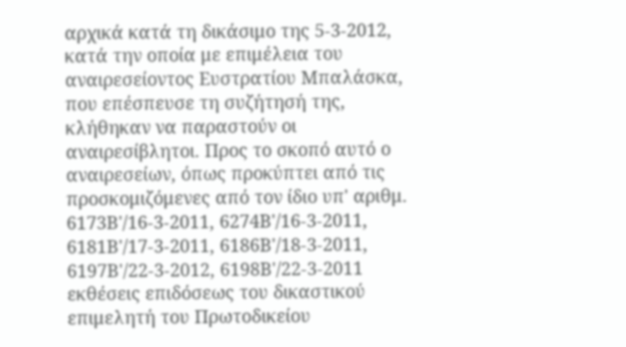αρχικά κατά τη δικάσιμο της 5-3-2012, κατά την οποία με επιμέλεια του αναιρεσείοντος Ευστρατίου Μπαλάσκα, που επέσπευσε τη συζήτησή της, κλήθηκαν να παραστούν οι αναιρεσίβλητοι. Προς το σκοπό αυτό ο αναιρεσείων, όπως προκύπτει από τις προσκομιζόμενες από τον ίδιο υπ' αριθμ. 6173Β'/16-3-2011, 6274Β'/16-3-2011, 6181Β'/17-3-2011, 6186Β'/18-3-2011, 6197Β'/22-3-2012, 6198Β'/22-3-2011 εκθέσεις επιδόσεως του δικαστικού επιμελητή του Πρωτοδικείου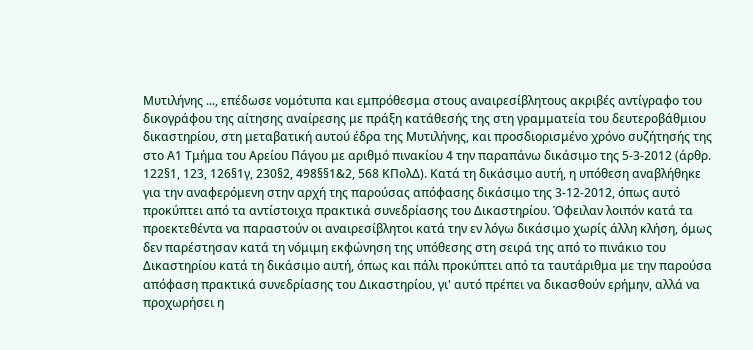Μυτιλήνης ..., επέδωσε νομότυπα και εμπρόθεσμα στους αναιρεσίβλητους ακριβές αντίγραφο του δικογράφου της αίτησης αναίρεσης με πράξη κατάθεσής της στη γραμματεία του δευτεροβάθμιου δικαστηρίου, στη μεταβατική αυτού έδρα της Μυτιλήνης, και προσδιορισμένο χρόνο συζήτησής της στο Α1 Τμήμα του Αρείου Πάγου με αριθμό πινακίου 4 την παραπάνω δικάσιμο της 5-3-2012 (άρθρ. 122§1, 123, 126§1γ, 230§2, 498§§1&2, 568 ΚΠολΔ). Κατά τη δικάσιμο αυτή, η υπόθεση αναβλήθηκε για την αναφερόμενη στην αρχή της παρούσας απόφασης δικάσιμο της 3-12-2012, όπως αυτό προκύπτει από τα αντίστοιχα πρακτικά συνεδρίασης του Δικαστηρίου. Όφειλαν λοιπόν κατά τα προεκτεθέντα να παραστούν οι αναιρεσίβλητοι κατά την εν λόγω δικάσιμο χωρίς άλλη κλήση, όμως δεν παρέστησαν κατά τη νόμιμη εκφώνηση της υπόθεσης στη σειρά της από το πινάκιο του Δικαστηρίου κατά τη δικάσιμο αυτή, όπως και πάλι προκύπτει από τα ταυτάριθμα με την παρούσα απόφαση πρακτικά συνεδρίασης του Δικαστηρίου, γι' αυτό πρέπει να δικασθούν ερήμην, αλλά να προχωρήσει η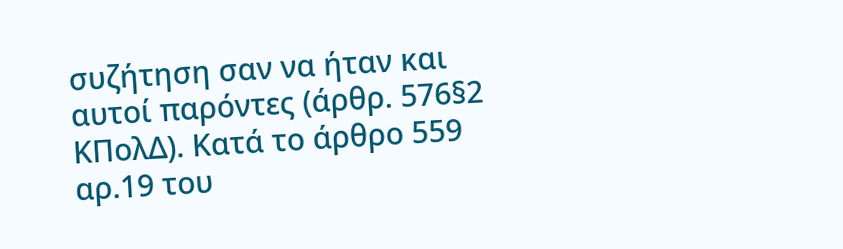συζήτηση σαν να ήταν και αυτοί παρόντες (άρθρ. 576§2 ΚΠολΔ). Kατά το άρθρο 559 αρ.19 του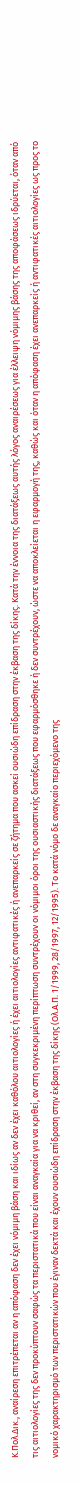Κ.Πολ.Δικ., αναίρεση επιτρέπεται αν η απόφαση δεν έχει νόμιμη βάση και ιδίως αν δεν έχει καθόλου αιτιολογίες ή έχει αιτιολογίες αντιφατικές ή ανεπαρκείς σε ζήτημα που ασκεί ουσιώδη επίδραση στην έκβαση της δίκης. Κατά την έννοια της διατάξεως αυτής λόγος αναιρέσεως για έλλειψη νόμιμης βάσης της αποφάσεως ιδρύεται, όταν από τις αιτιολογίες της δεν προκύπτουν σαφώς τα περιστατικά που είναι αναγκαία για να κριθεί, αν στη συγκεκριμένη περίπτωση συντρέχουν οι νόμιμοι όροι της ουσιαστικής διατάξεως που εφαρμόσθηκε ή δεν συντρέχουν, ώστε να αποκλείεται η εφαρμογή της, καθώς και όταν η απόφαση έχει ανεπαρκείς ή αντιφατικές αιτιολογίες ως προς το νομικό χαρακτηρισμό των περιστατικών που έγιναν δεκτά και έχουν ουσιώδη επίδραση στην έκβαση της δίκης (Ολ.Α.Π. 1/1999, 28/1997, 12/1995). Το κατά νόμο δε αναγκαίο περιεχόμενο της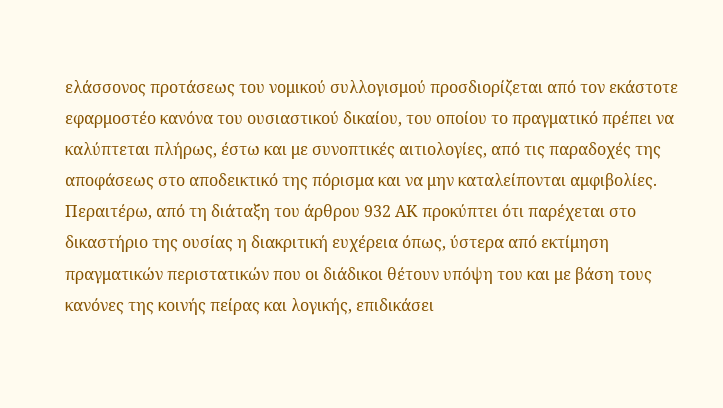ελάσσονος προτάσεως του νομικού συλλογισμού προσδιορίζεται από τον εκάστοτε εφαρμοστέο κανόνα του ουσιαστικού δικαίου, του οποίου το πραγματικό πρέπει να καλύπτεται πλήρως, έστω και με συνοπτικές αιτιολογίες, από τις παραδοχές της αποφάσεως στο αποδεικτικό της πόρισμα και να μην καταλείπονται αμφιβολίες. Περαιτέρω, από τη διάταξη του άρθρου 932 ΑΚ προκύπτει ότι παρέχεται στο δικαστήριο της ουσίας η διακριτική ευχέρεια όπως, ύστερα από εκτίμηση πραγματικών περιστατικών που οι διάδικοι θέτουν υπόψη του και με βάση τους κανόνες της κοινής πείρας και λογικής, επιδικάσει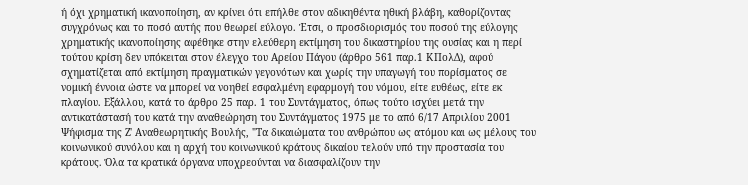ή όχι χρηματική ικανοποίηση, αν κρίνει ότι επήλθε στον αδικηθέντα ηθική βλάβη, καθορίζοντας συγχρόνως και το ποσό αυτής που θεωρεί εύλογο. Έτσι, ο προσδιορισμός του ποσού της εύλογης χρηματικής ικανοποίησης αφέθηκε στην ελεύθερη εκτίμηση του δικαστηρίου της ουσίας και η περί τούτου κρίση δεν υπόκειται στον έλεγχο του Αρείου Πάγου (άρθρο 561 παρ.1 ΚΠολΔ), αφού σχηματίζεται από εκτίμηση πραγματικών γεγονότων και χωρίς την υπαγωγή του πορίσματος σε νομική έννοια ώστε να μπορεί να νοηθεί εσφαλμένη εφαρμογή του νόμου, είτε ευθέως, είτε εκ πλαγίου. Εξάλλου, κατά το άρθρο 25 παρ. 1 του Συντάγματος, όπως τούτο ισχύει μετά την αντικατάστασή του κατά την αναθεώρηση του Συντάγματος 1975 με το από 6/17 Απριλίου 2001 Ψήφισμα της Ζ' Αναθεωρητικής Βουλής, "Τα δικαιώματα του ανθρώπου ως ατόμου και ως μέλους του κοινωνικού συνόλου και η αρχή του κοινωνικού κράτους δικαίου τελούν υπό την προστασία του κράτους. Όλα τα κρατικά όργανα υποχρεούνται να διασφαλίζουν την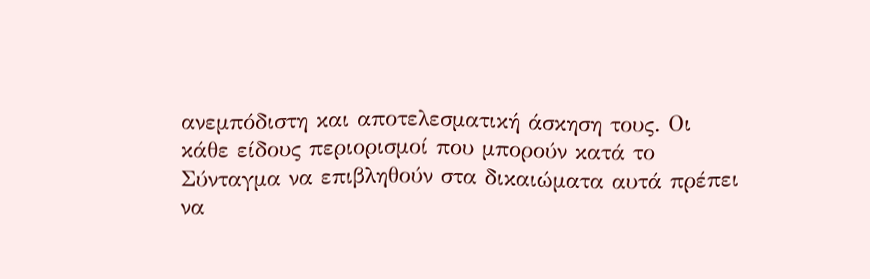ανεμπόδιστη και αποτελεσματική άσκηση τους. Οι κάθε είδους περιορισμοί που μπορούν κατά το Σύνταγμα να επιβληθούν στα δικαιώματα αυτά πρέπει να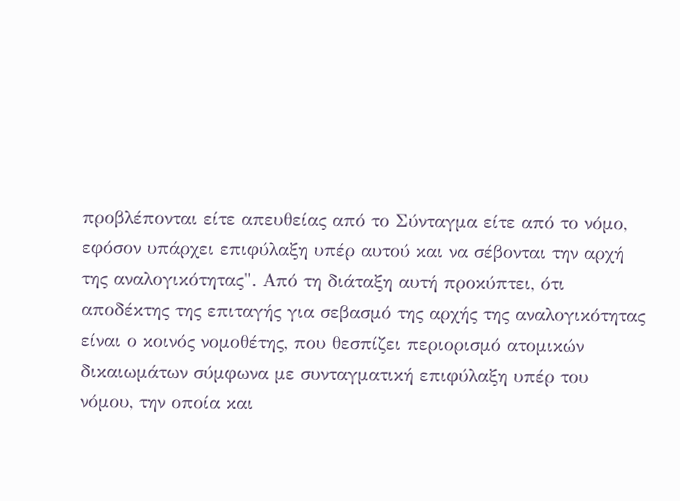προβλέπονται είτε απευθείας από το Σύνταγμα είτε από το νόμο, εφόσον υπάρχει επιφύλαξη υπέρ αυτού και να σέβονται την αρχή της αναλογικότητας". Από τη διάταξη αυτή προκύπτει, ότι αποδέκτης της επιταγής για σεβασμό της αρχής της αναλογικότητας είναι ο κοινός νομοθέτης, που θεσπίζει περιορισμό ατομικών δικαιωμάτων σύμφωνα με συνταγματική επιφύλαξη υπέρ του νόμου, την οποία και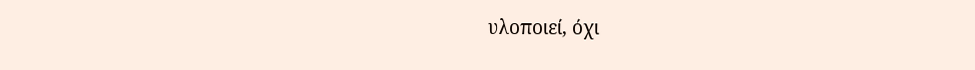υλοποιεί, όχι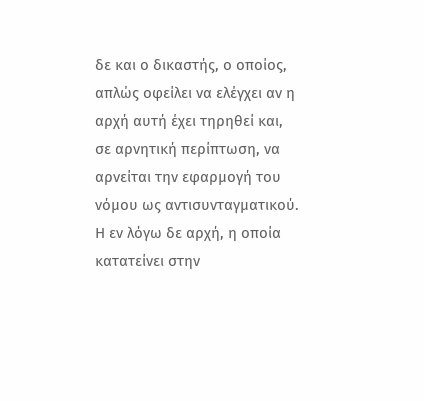δε και ο δικαστής, ο οποίος, απλώς οφείλει να ελέγχει αν η αρχή αυτή έχει τηρηθεί και, σε αρνητική περίπτωση, να αρνείται την εφαρμογή του νόμου ως αντισυνταγματικού. Η εν λόγω δε αρχή, η οποία κατατείνει στην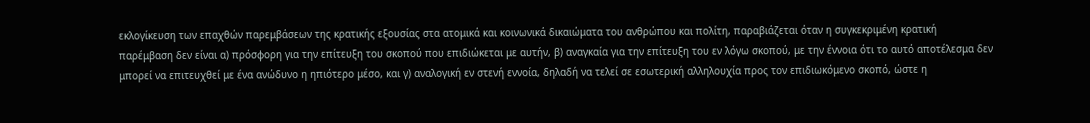εκλογίκευση των επαχθών παρεμβάσεων της κρατικής εξουσίας στα ατομικά και κοινωνικά δικαιώματα του ανθρώπου και πολίτη, παραβιάζεται όταν η συγκεκριμένη κρατική παρέμβαση δεν είναι α) πρόσφορη για την επίτευξη του σκοπού που επιδιώκεται με αυτήν, β) αναγκαία για την επίτευξη του εν λόγω σκοπού, με την έννοια ότι το αυτό αποτέλεσμα δεν μπορεί να επιτευχθεί με ένα ανώδυνο η ηπιότερο μέσο, και γ) αναλογική εν στενή εννοία, δηλαδή να τελεί σε εσωτερική αλληλουχία προς τον επιδιωκόμενο σκοπό, ώστε η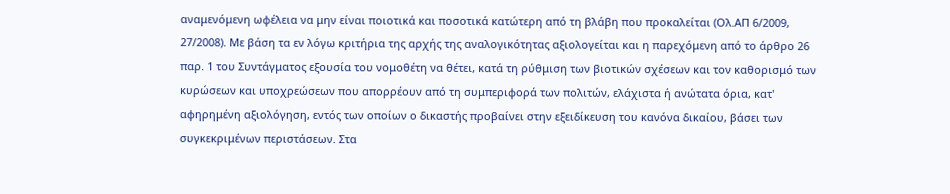αναμενόμενη ωφέλεια να μην είναι ποιοτικά και ποσοτικά κατώτερη από τη βλάβη που προκαλείται (Ολ.ΑΠ 6/2009, 27/2008). Με βάση τα εν λόγω κριτήρια της αρχής της αναλογικότητας αξιολογείται και η παρεχόμενη από το άρθρο 26 παρ. 1 του Συντάγματος εξουσία του νομοθέτη να θέτει, κατά τη ρύθμιση των βιοτικών σχέσεων και τον καθορισμό των κυρώσεων και υποχρεώσεων που απορρέουν από τη συμπεριφορά των πολιτών, ελάχιστα ή ανώτατα όρια, κατ' αφηρημένη αξιολόγηση, εντός των οποίων ο δικαστής προβαίνει στην εξειδίκευση του κανόνα δικαίου, βάσει των συγκεκριμένων περιστάσεων. Στα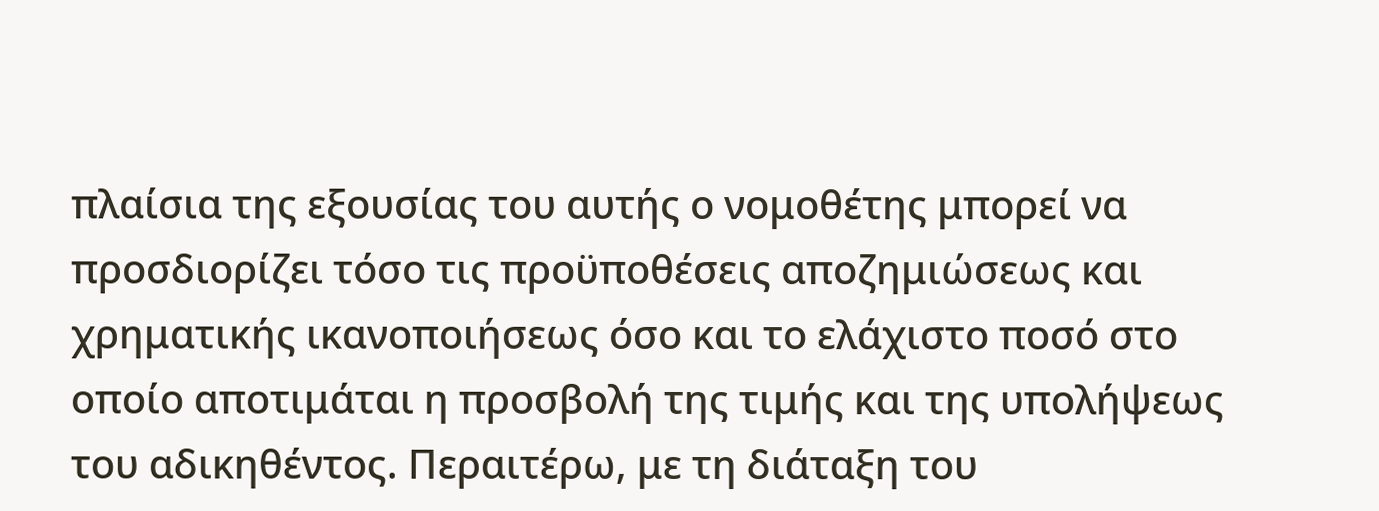πλαίσια της εξουσίας του αυτής ο νομοθέτης μπορεί να προσδιορίζει τόσο τις προϋποθέσεις αποζημιώσεως και χρηματικής ικανοποιήσεως όσο και το ελάχιστο ποσό στο οποίο αποτιμάται η προσβολή της τιμής και της υπολήψεως του αδικηθέντος. Περαιτέρω, με τη διάταξη του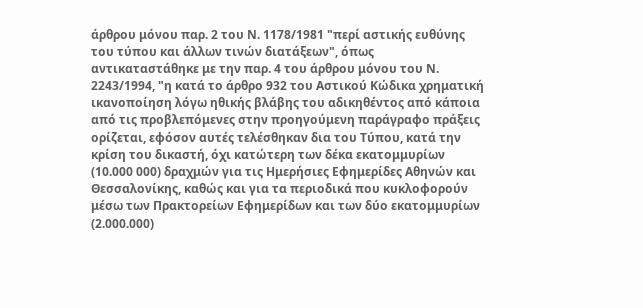άρθρου μόνου παρ. 2 του Ν. 1178/1981 "περί αστικής ευθύνης του τύπου και άλλων τινών διατάξεων", όπως αντικαταστάθηκε με την παρ. 4 του άρθρου μόνου του Ν. 2243/1994, "η κατά το άρθρο 932 του Αστικού Κώδικα χρηματική ικανοποίηση λόγω ηθικής βλάβης του αδικηθέντος από κάποια από τις προβλεπόμενες στην προηγούμενη παράγραφο πράξεις ορίζεται, εφόσον αυτές τελέσθηκαν δια του Τύπου, κατά την κρίση του δικαστή, όχι κατώτερη των δέκα εκατομμυρίων (10.000 000) δραχμών για τις Ημερήσιες Εφημερίδες Αθηνών και Θεσσαλονίκης, καθώς και για τα περιοδικά που κυκλοφορούν μέσω των Πρακτορείων Εφημερίδων και των δύο εκατομμυρίων (2.000.000)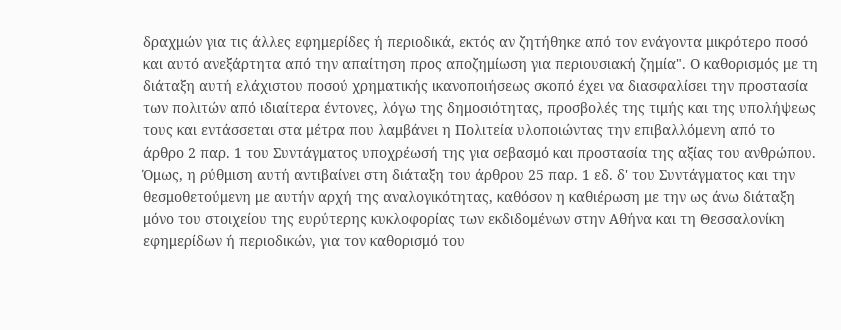δραχμών για τις άλλες εφημερίδες ή περιοδικά, εκτός αν ζητήθηκε από τον ενάγοντα μικρότερο ποσό και αυτό ανεξάρτητα από την απαίτηση προς αποζημίωση για περιουσιακή ζημία". Ο καθορισμός με τη διάταξη αυτή ελάχιστου ποσού χρηματικής ικανοποιήσεως σκοπό έχει να διασφαλίσει την προστασία των πολιτών από ιδιαίτερα έντονες, λόγω της δημοσιότητας, προσβολές της τιμής και της υπολήψεως τους και εντάσσεται στα μέτρα που λαμβάνει η Πολιτεία υλοποιώντας την επιβαλλόμενη από το άρθρο 2 παρ. 1 του Συντάγματος υποχρέωσή της για σεβασμό και προστασία της αξίας του ανθρώπου. Όμως, η ρύθμιση αυτή αντιβαίνει στη διάταξη του άρθρου 25 παρ. 1 εδ. δ' του Συντάγματος και την θεσμοθετούμενη με αυτήν αρχή της αναλογικότητας, καθόσον η καθιέρωση με την ως άνω διάταξη μόνο του στοιχείου της ευρύτερης κυκλοφορίας των εκδιδομένων στην Αθήνα και τη Θεσσαλονίκη εφημερίδων ή περιοδικών, για τον καθορισμό του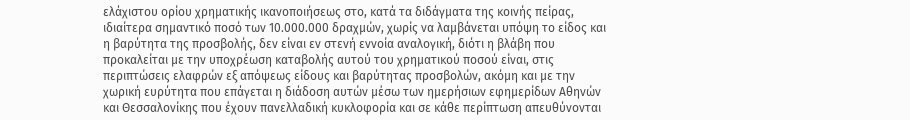ελάχιστου ορίου χρηματικής ικανοποιήσεως στο, κατά τα διδάγματα της κοινής πείρας, ιδιαίτερα σημαντικό ποσό των 10.000.000 δραχμών, χωρίς να λαμβάνεται υπόψη το είδος και η βαρύτητα της προσβολής, δεν είναι εν στενή εννοία αναλογική, διότι η βλάβη που προκαλείται με την υποχρέωση καταβολής αυτού του χρηματικού ποσού είναι, στις περιπτώσεις ελαφρών εξ απόψεως είδους και βαρύτητας προσβολών, ακόμη και με την χωρική ευρύτητα που επάγεται η διάδοση αυτών μέσω των ημερήσιων εφημερίδων Αθηνών και Θεσσαλονίκης που έχουν πανελλαδική κυκλοφορία και σε κάθε περίπτωση απευθύνονται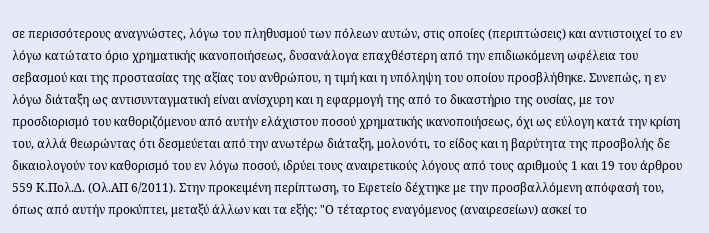σε περισσότερους αναγνώστες, λόγω του πληθυσμού των πόλεων αυτών, στις οποίες (περιπτώσεις) και αντιστοιχεί το εν λόγω κατώτατο όριο χρηματικής ικανοποιήσεως, δυσανάλογα επαχθέστερη από την επιδιωκόμενη ωφέλεια του σεβασμού και της προστασίας της αξίας του ανθρώπου, η τιμή και η υπόληψη του οποίου προσβλήθηκε. Συνεπώς, η εν λόγω διάταξη ως αντισυνταγματική είναι ανίσχυρη και η εφαρμογή της από το δικαστήριο της ουσίας, με τον προσδιορισμό του καθοριζόμενου από αυτήν ελάχιστου ποσού χρηματικής ικανοποιήσεως, όχι ως εύλογη κατά την κρίση του, αλλά θεωρώντας ότι δεσμεύεται από την ανωτέρω διάταξη, μολονότι, το είδος και η βαρύτητα της προσβολής δε δικαιολογούν τον καθορισμό του εν λόγω ποσού, ιδρύει τους αναιρετικούς λόγους από τους αριθμούς 1 και 19 του άρθρου 559 Κ.Πολ.Δ. (Ολ.ΑΠ 6/2011). Στην προκειμένη περίπτωση, το Εφετείο δέχτηκε με την προσβαλλόμενη απόφασή του, όπως από αυτήν προκύπτει, μεταξύ άλλων και τα εξής: "Ο τέταρτος εναγόμενος (αναιρεσείων) ασκεί το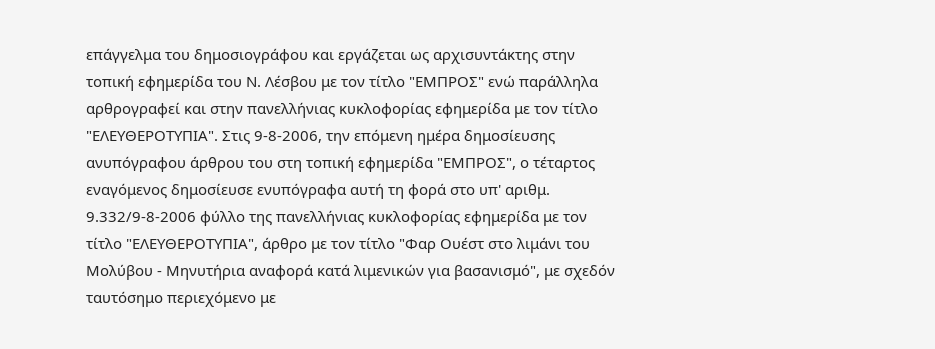επάγγελμα του δημοσιογράφου και εργάζεται ως αρχισυντάκτης στην τοπική εφημερίδα του Ν. Λέσβου με τον τίτλο "ΕΜΠΡΟΣ" ενώ παράλληλα αρθρογραφεί και στην πανελλήνιας κυκλοφορίας εφημερίδα με τον τίτλο "ΕΛΕΥΘΕΡΟΤΥΠΙΑ". Στις 9-8-2006, την επόμενη ημέρα δημοσίευσης ανυπόγραφου άρθρου του στη τοπική εφημερίδα "ΕΜΠΡΟΣ", ο τέταρτος εναγόμενος δημοσίευσε ενυπόγραφα αυτή τη φορά στο υπ' αριθμ. 9.332/9-8-2006 φύλλο της πανελλήνιας κυκλοφορίας εφημερίδα με τον τίτλο "ΕΛΕΥΘΕΡΟΤΥΠΙΑ", άρθρο με τον τίτλο "Φαρ Ουέστ στο λιμάνι του Μολύβου - Μηνυτήρια αναφορά κατά λιμενικών για βασανισμό", με σχεδόν ταυτόσημο περιεχόμενο με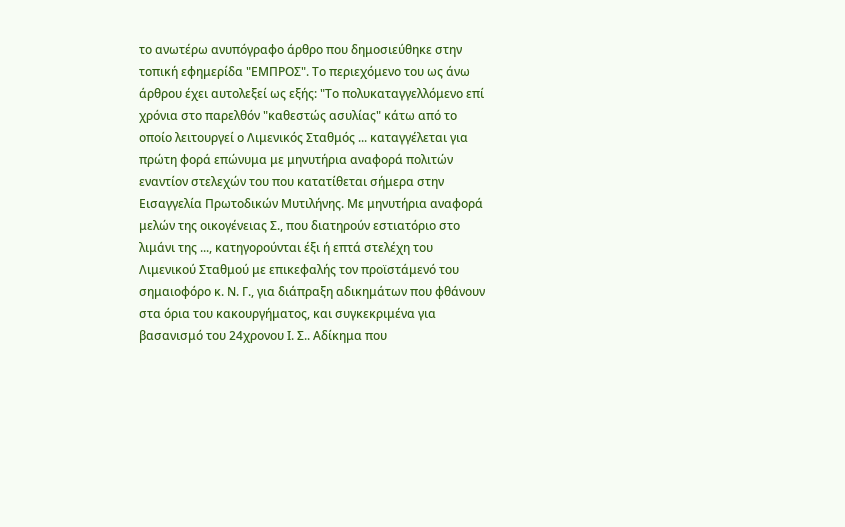το ανωτέρω ανυπόγραφο άρθρο που δημοσιεύθηκε στην τοπική εφημερίδα "ΕΜΠΡΟΣ". Το περιεχόμενο του ως άνω άρθρου έχει αυτολεξεί ως εξής: "Το πολυκαταγγελλόμενο επί χρόνια στο παρελθόν "καθεστώς ασυλίας" κάτω από το οποίο λειτουργεί ο Λιμενικός Σταθμός ... καταγγέλεται για πρώτη φορά επώνυμα με μηνυτήρια αναφορά πολιτών εναντίον στελεχών του που κατατίθεται σήμερα στην Εισαγγελία Πρωτοδικών Μυτιλήνης. Με μηνυτήρια αναφορά μελών της οικογένειας Σ., που διατηρούν εστιατόριο στο λιμάνι της ..., κατηγορούνται έξι ή επτά στελέχη του Λιμενικού Σταθμού με επικεφαλής τον προϊστάμενό του σημαιοφόρο κ. Ν. Γ., για διάπραξη αδικημάτων που φθάνουν στα όρια του κακουργήματος, και συγκεκριμένα για βασανισμό του 24χρονου Ι. Σ.. Αδίκημα που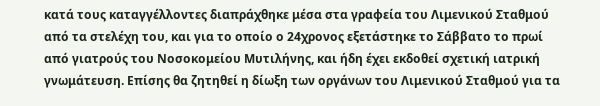κατά τους καταγγέλλοντες διαπράχθηκε μέσα στα γραφεία του Λιμενικού Σταθμού από τα στελέχη του, και για το οποίο ο 24χρονος εξετάστηκε το Σάββατο το πρωί από γιατρούς του Νοσοκομείου Μυτιλήνης, και ήδη έχει εκδοθεί σχετική ιατρική γνωμάτευση. Επίσης θα ζητηθεί η δίωξη των οργάνων του Λιμενικού Σταθμού για τα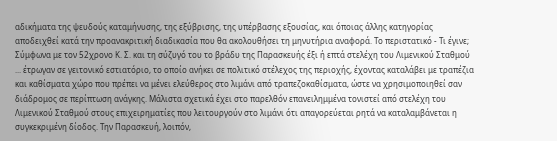αδικήματα της ψευδούς καταμήνυσης, της εξύβρισης, της υπέρβασης εξουσίας, και όποιας άλλης κατηγορίας αποδειχθεί κατά την προανακριτική διαδικασία που θα ακολουθήσει τη μηνυτήρια αναφορά. Το περιστατικό - Τι έγινε; Σύμφωνα με τον 52χρονο Κ. Σ. και τη σύζυγό του το βράδυ της Παρασκευής έξι ή επτά στελέχη του Λιμενικού Σταθμού ... έτρωγαν σε γειτονικό εστιατόριο, το οποίο ανήκει σε πολιτικό στέλεχος της περιοχής, έχοντας καταλάβει με τραπέζια και καθίσματα χώρο που πρέπει να μένει ελεύθερος στο λιμάνι από τραπεζοκαθίσματα, ώστε να χρησιμοποιηθεί σαν διάδρομος σε περίπτωση ανάγκης. Μάλιστα σχετικά έχει στο παρελθόν επανειλημμένα τονιστεί από στελέχη του Λιμενικού Σταθμού στους επιχειρηματίες που λειτουργούν στο λιμάνι ότι απαγορεύεται ρητά να καταλαμβάνεται η συγκεκριμένη δίοδος. Την Παρασκευή, λοιπόν,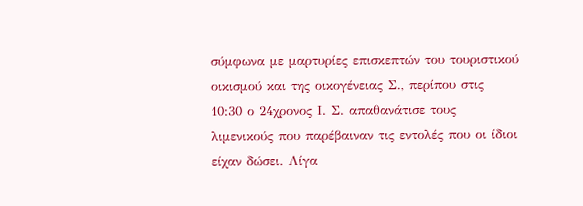σύμφωνα με μαρτυρίες επισκεπτών του τουριστικού οικισμού και της οικογένειας Σ., περίπου στις 10:30 ο 24χρονος Ι. Σ. απαθανάτισε τους λιμενικούς που παρέβαιναν τις εντολές που οι ίδιοι είχαν δώσει. Λίγα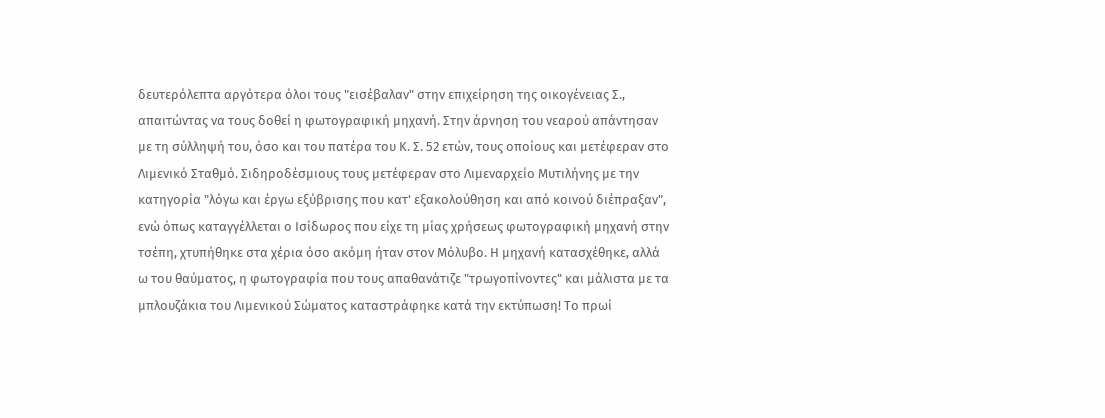δευτερόλεπτα αργότερα όλοι τους "εισέβαλαν" στην επιχείρηση της οικογένειας Σ., απαιτώντας να τους δοθεί η φωτογραφική μηχανή. Στην άρνηση του νεαρού απάντησαν με τη σύλληψή του, όσο και του πατέρα του Κ. Σ. 52 ετών, τους οποίους και μετέφεραν στο Λιμενικό Σταθμό. Σιδηροδέσμιους τους μετέφεραν στο Λιμεναρχείο Μυτιλήνης με την κατηγορία "λόγω και έργω εξύβρισης που κατ' εξακολούθηση και από κοινού διέπραξαν", ενώ όπως καταγγέλλεται ο Ισίδωρος που είχε τη μίας χρήσεως φωτογραφική μηχανή στην τσέπη, χτυπήθηκε στα χέρια όσο ακόμη ήταν στον Μόλυβο. Η μηχανή κατασχέθηκε, αλλά ω του θαύματος, η φωτογραφία που τους απαθανάτιζε "τρωγοπίνοντες" και μάλιστα με τα μπλουζάκια του Λιμενικού Σώματος καταστράφηκε κατά την εκτύπωση! Το πρωί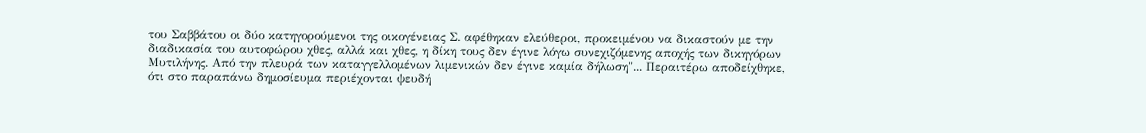του Σαββάτου οι δύο κατηγορούμενοι της οικογένειας Σ. αφέθηκαν ελεύθεροι, προκειμένου να δικαστούν με την διαδικασία του αυτοφώρου χθες, αλλά και χθες, η δίκη τους δεν έγινε λόγω συνεχιζόμενης αποχής των δικηγόρων Μυτιλήνης. Από την πλευρά των καταγγελλομένων λιμενικών δεν έγινε καμία δήλωση"... Περαιτέρω αποδείχθηκε, ότι στο παραπάνω δημοσίευμα περιέχονται ψευδή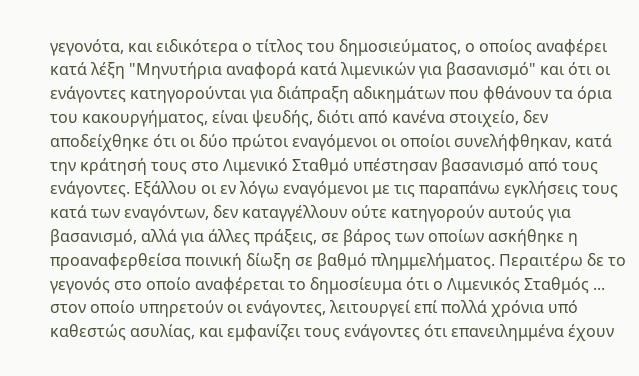γεγονότα, και ειδικότερα ο τίτλος του δημοσιεύματος, ο οποίος αναφέρει κατά λέξη "Μηνυτήρια αναφορά κατά λιμενικών για βασανισμό" και ότι οι ενάγοντες κατηγορούνται για διάπραξη αδικημάτων που φθάνουν τα όρια του κακουργήματος, είναι ψευδής, διότι από κανένα στοιχείο, δεν αποδείχθηκε ότι οι δύο πρώτοι εναγόμενοι οι οποίοι συνελήφθηκαν, κατά την κράτησή τους στο Λιμενικό Σταθμό υπέστησαν βασανισμό από τους ενάγοντες. Εξάλλου οι εν λόγω εναγόμενοι με τις παραπάνω εγκλήσεις τους κατά των εναγόντων, δεν καταγγέλλουν ούτε κατηγορούν αυτούς για βασανισμό, αλλά για άλλες πράξεις, σε βάρος των οποίων ασκήθηκε η προαναφερθείσα ποινική δίωξη σε βαθμό πλημμελήματος. Περαιτέρω δε το γεγονός στο οποίο αναφέρεται το δημοσίευμα ότι ο Λιμενικός Σταθμός ... στον οποίο υπηρετούν οι ενάγοντες, λειτουργεί επί πολλά χρόνια υπό καθεστώς ασυλίας, και εμφανίζει τους ενάγοντες ότι επανειλημμένα έχουν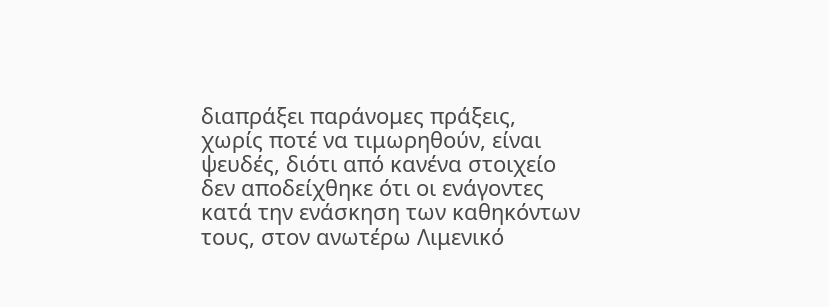διαπράξει παράνομες πράξεις, χωρίς ποτέ να τιμωρηθούν, είναι ψευδές, διότι από κανένα στοιχείο δεν αποδείχθηκε ότι οι ενάγοντες κατά την ενάσκηση των καθηκόντων τους, στον ανωτέρω Λιμενικό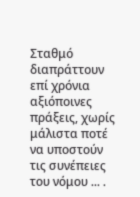Σταθμό διαπράττουν επί χρόνια αξιόποινες πράξεις, χωρίς μάλιστα ποτέ να υποστούν τις συνέπειες του νόμου ... .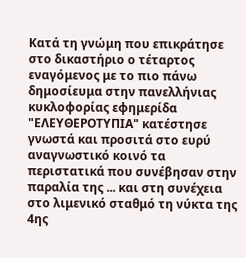Κατά τη γνώμη που επικράτησε στο δικαστήριο ο τέταρτος εναγόμενος με το πιο πάνω δημοσίευμα στην πανελλήνιας κυκλοφορίας εφημερίδα "ΕΛΕΥΘΕΡΟΤΥΠΙΑ" κατέστησε γνωστά και προσιτά στο ευρύ αναγνωστικό κοινό τα περιστατικά που συνέβησαν στην παραλία της ... και στη συνέχεια στο λιμενικό σταθμό τη νύκτα της 4ης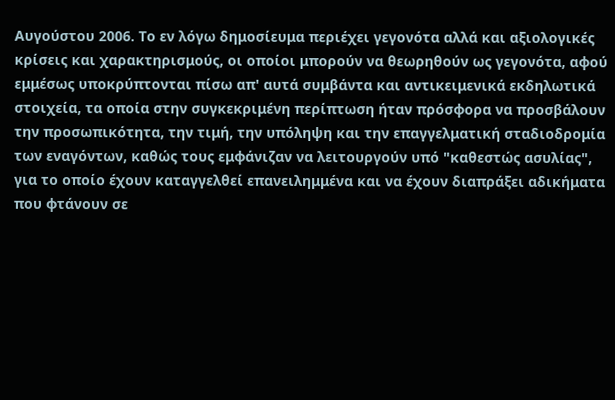Αυγούστου 2006. Το εν λόγω δημοσίευμα περιέχει γεγονότα αλλά και αξιολογικές κρίσεις και χαρακτηρισμούς, οι οποίοι μπορούν να θεωρηθούν ως γεγονότα, αφού εμμέσως υποκρύπτονται πίσω απ' αυτά συμβάντα και αντικειμενικά εκδηλωτικά στοιχεία, τα οποία στην συγκεκριμένη περίπτωση ήταν πρόσφορα να προσβάλουν την προσωπικότητα, την τιμή, την υπόληψη και την επαγγελματική σταδιοδρομία των εναγόντων, καθώς τους εμφάνιζαν να λειτουργούν υπό "καθεστώς ασυλίας", για το οποίο έχουν καταγγελθεί επανειλημμένα και να έχουν διαπράξει αδικήματα που φτάνουν σε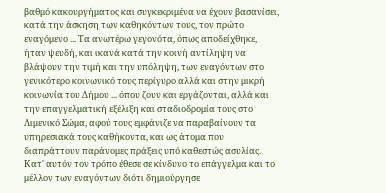βαθμό κακουργήματος και συγκεκριμένα να έχουν βασανίσει, κατά την άσκηση των καθηκόντων τους, τον πρώτο εναγόμενο ... Τα ανωτέρω γεγονότα, όπως αποδείχθηκε, ήταν ψευδή, και ικανά κατά την κοινή αντίληψη να βλάψουν την τιμή και την υπόληψη, των εναγόντων στο γενικότερο κοινωνικό τους περίγυρο αλλά και στην μικρή κοινωνία του Δήμου ... όπου ζουν και εργάζονται, αλλά και την επαγγελματική εξέλιξη και σταδιοδρομία τους στο Λιμενικό Σώμα, αφού τους εμφάνιζε να παραβαίνουν τα υπηρεσιακά τους καθήκοντα, και ως άτομα που διαπράττουν παράνομες πράξεις υπό καθεστώς ασυλίας. Κατ' αυτόν τον τρόπο έθεσε σε κίνδυνο το επάγγελμα και το μέλλον των εναγόντων διότι δημιούργησε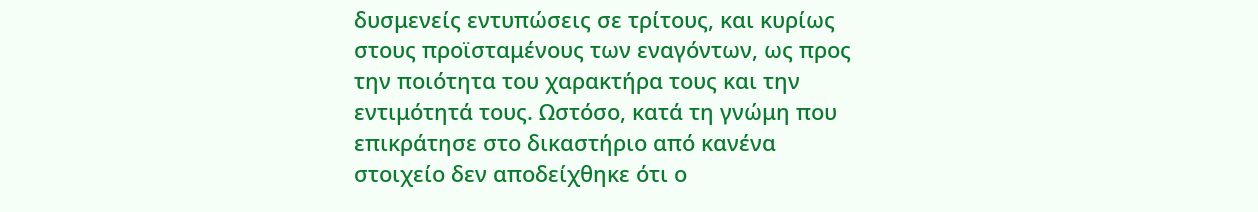δυσμενείς εντυπώσεις σε τρίτους, και κυρίως στους προϊσταμένους των εναγόντων, ως προς την ποιότητα του χαρακτήρα τους και την εντιμότητά τους. Ωστόσο, κατά τη γνώμη που επικράτησε στο δικαστήριο από κανένα στοιχείο δεν αποδείχθηκε ότι ο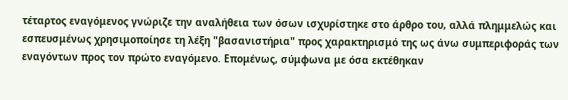τέταρτος εναγόμενος γνώριζε την αναλήθεια των όσων ισχυρίστηκε στο άρθρο του, αλλά πλημμελώς και εσπευσμένως χρησιμοποίησε τη λέξη "βασανιστήρια" προς χαρακτηρισμό της ως άνω συμπεριφοράς των εναγόντων προς τον πρώτο εναγόμενο. Επομένως, σύμφωνα με όσα εκτέθηκαν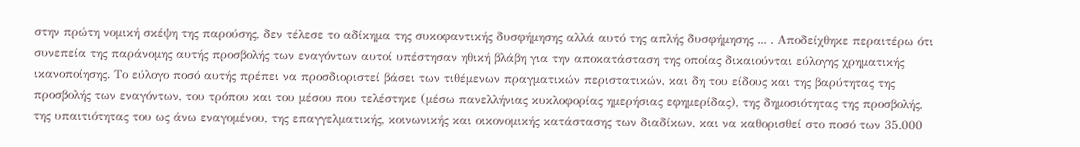στην πρώτη νομική σκέψη της παρούσης, δεν τέλεσε το αδίκημα της συκοφαντικής δυσφήμησης αλλά αυτό της απλής δυσφήμησης ... . Αποδείχθηκε περαιτέρω ότι συνεπεία της παράνομης αυτής προσβολής των εναγόντων αυτοί υπέστησαν ηθική βλάβη για την αποκατάσταση της οποίας δικαιούνται εύλογης χρηματικής ικανοποίησης. Το εύλογο ποσό αυτής πρέπει να προσδιοριστεί βάσει των τιθέμενων πραγματικών περιστατικών, και δη του είδους και της βαρύτητας της προσβολής των εναγόντων, του τρόπου και του μέσου που τελέστηκε (μέσω πανελλήνιας κυκλοφορίας ημερήσιας εφημερίδας), της δημοσιότητας της προσβολής, της υπαιτιότητας του ως άνω εναγομένου, της επαγγελματικής, κοινωνικής και οικονομικής κατάστασης των διαδίκων, και να καθορισθεί στο ποσό των 35.000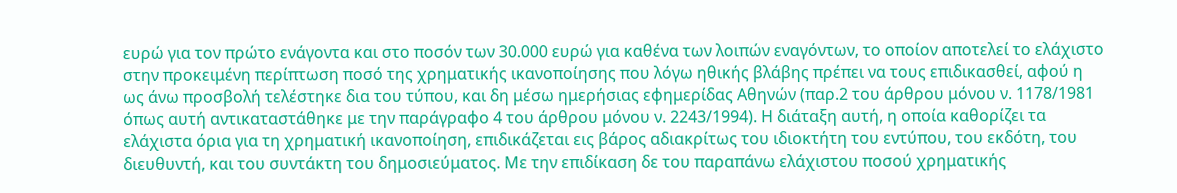ευρώ για τον πρώτο ενάγοντα και στο ποσόν των 30.000 ευρώ για καθένα των λοιπών εναγόντων, το οποίον αποτελεί το ελάχιστο στην προκειμένη περίπτωση ποσό της χρηματικής ικανοποίησης που λόγω ηθικής βλάβης πρέπει να τους επιδικασθεί, αφού η ως άνω προσβολή τελέστηκε δια του τύπου, και δη μέσω ημερήσιας εφημερίδας Αθηνών (παρ.2 του άρθρου μόνου ν. 1178/1981 όπως αυτή αντικαταστάθηκε με την παράγραφο 4 του άρθρου μόνου ν. 2243/1994). Η διάταξη αυτή, η οποία καθορίζει τα ελάχιστα όρια για τη χρηματική ικανοποίηση, επιδικάζεται εις βάρος αδιακρίτως του ιδιοκτήτη του εντύπου, του εκδότη, του διευθυντή, και του συντάκτη του δημοσιεύματος. Με την επιδίκαση δε του παραπάνω ελάχιστου ποσού χρηματικής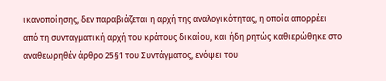ικανοποίησης, δεν παραβιάζεται η αρχή της αναλογικότητας, η οποία απορρέει από τη συνταγματική αρχή του κράτους δικαίου, και ήδη ρητώς καθιερώθηκε στο αναθεωρηθέν άρθρο 25§1 του Συντάγματος, ενόψει του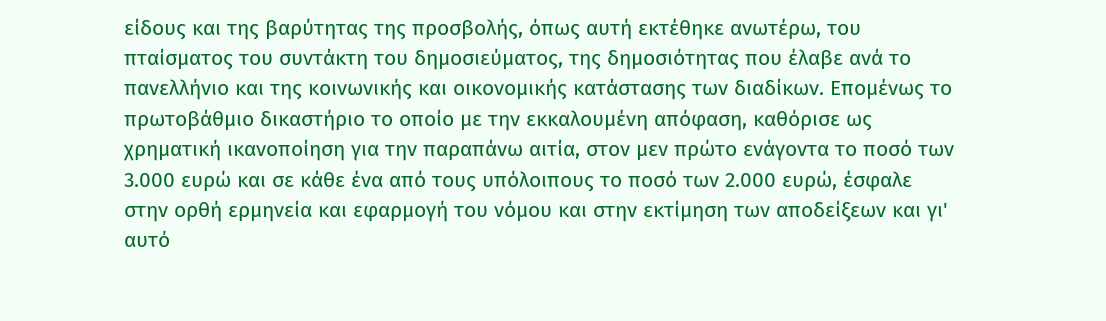είδους και της βαρύτητας της προσβολής, όπως αυτή εκτέθηκε ανωτέρω, του πταίσματος του συντάκτη του δημοσιεύματος, της δημοσιότητας που έλαβε ανά το πανελλήνιο και της κοινωνικής και οικονομικής κατάστασης των διαδίκων. Επομένως το πρωτοβάθμιο δικαστήριο το οποίο με την εκκαλουμένη απόφαση, καθόρισε ως χρηματική ικανοποίηση για την παραπάνω αιτία, στον μεν πρώτο ενάγοντα το ποσό των 3.000 ευρώ και σε κάθε ένα από τους υπόλοιπους το ποσό των 2.000 ευρώ, έσφαλε στην ορθή ερμηνεία και εφαρμογή του νόμου και στην εκτίμηση των αποδείξεων και γι' αυτό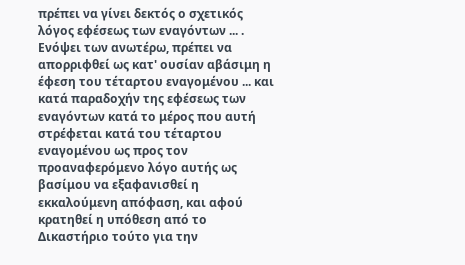πρέπει να γίνει δεκτός ο σχετικός λόγος εφέσεως των εναγόντων ... . Ενόψει των ανωτέρω, πρέπει να απορριφθεί ως κατ' ουσίαν αβάσιμη η έφεση του τέταρτου εναγομένου ... και κατά παραδοχήν της εφέσεως των εναγόντων κατά το μέρος που αυτή στρέφεται κατά του τέταρτου εναγομένου ως προς τον προαναφερόμενο λόγο αυτής ως βασίμου να εξαφανισθεί η εκκαλούμενη απόφαση, και αφού κρατηθεί η υπόθεση από το Δικαστήριο τούτο για την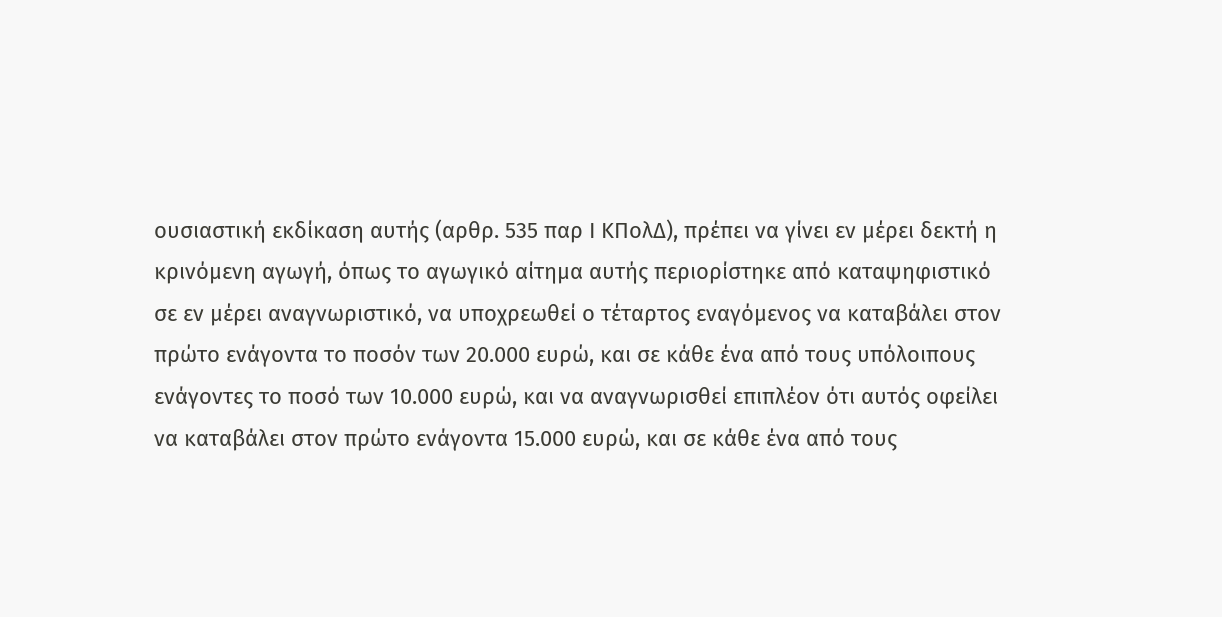ουσιαστική εκδίκαση αυτής (αρθρ. 535 παρ Ι ΚΠολΔ), πρέπει να γίνει εν μέρει δεκτή η κρινόμενη αγωγή, όπως το αγωγικό αίτημα αυτής περιορίστηκε από καταψηφιστικό σε εν μέρει αναγνωριστικό, να υποχρεωθεί ο τέταρτος εναγόμενος να καταβάλει στον πρώτο ενάγοντα το ποσόν των 20.000 ευρώ, και σε κάθε ένα από τους υπόλοιπους ενάγοντες το ποσό των 10.000 ευρώ, και να αναγνωρισθεί επιπλέον ότι αυτός οφείλει να καταβάλει στον πρώτο ενάγοντα 15.000 ευρώ, και σε κάθε ένα από τους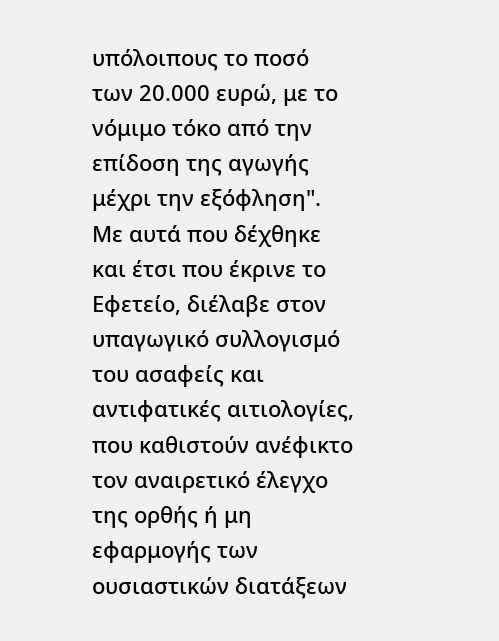υπόλοιπους το ποσό των 20.000 ευρώ, με το νόμιμο τόκο από την επίδοση της αγωγής μέχρι την εξόφληση". Με αυτά που δέχθηκε και έτσι που έκρινε το Εφετείο, διέλαβε στον υπαγωγικό συλλογισμό του ασαφείς και αντιφατικές αιτιολογίες, που καθιστούν ανέφικτο τον αναιρετικό έλεγχο της ορθής ή μη εφαρμογής των ουσιαστικών διατάξεων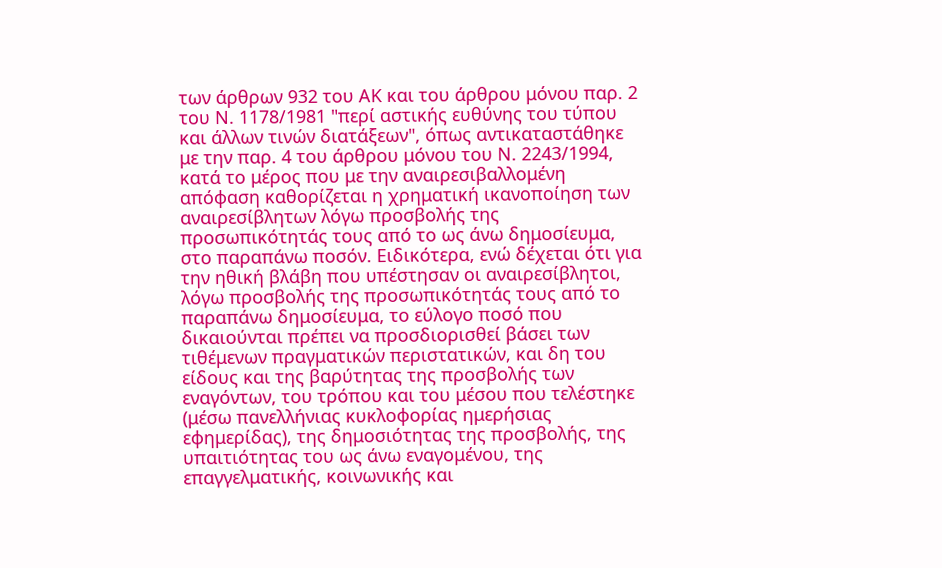των άρθρων 932 του ΑΚ και του άρθρου μόνου παρ. 2 του Ν. 1178/1981 "περί αστικής ευθύνης του τύπου και άλλων τινών διατάξεων", όπως αντικαταστάθηκε με την παρ. 4 του άρθρου μόνου του Ν. 2243/1994, κατά το μέρος που με την αναιρεσιβαλλομένη απόφαση καθορίζεται η χρηματική ικανοποίηση των αναιρεσίβλητων λόγω προσβολής της προσωπικότητάς τους από το ως άνω δημοσίευμα, στο παραπάνω ποσόν. Ειδικότερα, ενώ δέχεται ότι για την ηθική βλάβη που υπέστησαν οι αναιρεσίβλητοι, λόγω προσβολής της προσωπικότητάς τους από το παραπάνω δημοσίευμα, το εύλογο ποσό που δικαιούνται πρέπει να προσδιορισθεί βάσει των τιθέμενων πραγματικών περιστατικών, και δη του είδους και της βαρύτητας της προσβολής των εναγόντων, του τρόπου και του μέσου που τελέστηκε (μέσω πανελλήνιας κυκλοφορίας ημερήσιας εφημερίδας), της δημοσιότητας της προσβολής, της υπαιτιότητας του ως άνω εναγομένου, της επαγγελματικής, κοινωνικής και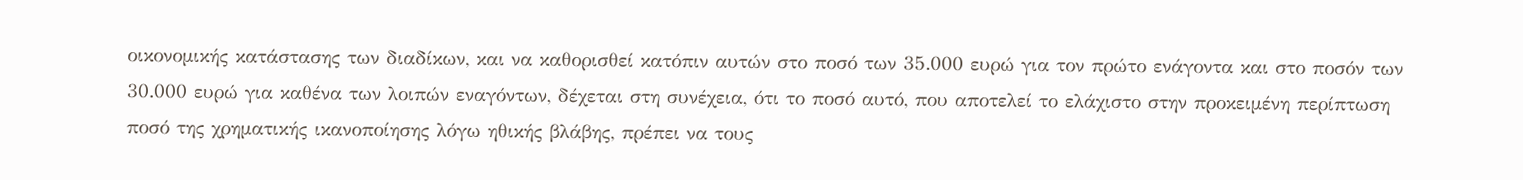οικονομικής κατάστασης των διαδίκων, και να καθορισθεί κατόπιν αυτών στο ποσό των 35.000 ευρώ για τον πρώτο ενάγοντα και στο ποσόν των 30.000 ευρώ για καθένα των λοιπών εναγόντων, δέχεται στη συνέχεια, ότι το ποσό αυτό, που αποτελεί το ελάχιστο στην προκειμένη περίπτωση ποσό της χρηματικής ικανοποίησης λόγω ηθικής βλάβης, πρέπει να τους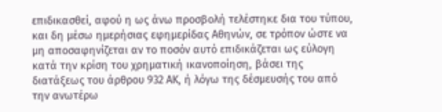επιδικασθεί, αφού η ως άνω προσβολή τελέστηκε δια του τύπου, και δη μέσω ημερήσιας εφημερίδας Αθηνών, σε τρόπον ώστε να μη αποσαφηνίζεται αν το ποσόν αυτό επιδικάζεται ως εύλογη κατά την κρίση του χρηματική ικανοποίηση, βάσει της διατάξεως του άρθρου 932 ΑΚ, ή λόγω της δέσμευσής του από την ανωτέρω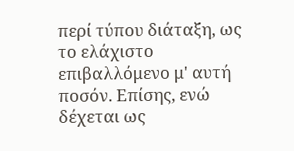περί τύπου διάταξη, ως το ελάχιστο επιβαλλόμενο μ' αυτή ποσόν. Επίσης, ενώ δέχεται ως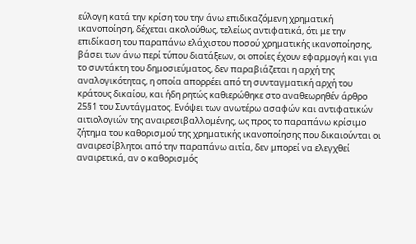εύλογη κατά την κρίση του την άνω επιδικαζόμενη χρηματική ικανοποίηση, δέχεται ακολούθως, τελείως αντιφατικά, ότι με την επιδίκαση του παραπάνω ελάχιστου ποσού χρηματικής ικανοποίησης, βάσει των άνω περί τύπου διατάξεων, οι οποίες έχουν εφαρμογή και για το συντάκτη του δημοσιεύματος, δεν παραβιάζεται η αρχή της αναλογικότητας, η οποία απορρέει από τη συνταγματική αρχή του κράτους δικαίου, και ήδη ρητώς καθιερώθηκε στο αναθεωρηθέν άρθρο 25§1 του Συντάγματος. Ενόψει των ανωτέρω ασαφών και αντιφατικών αιτιολογιών της αναιρεσιβαλλομένης, ως προς το παραπάνω κρίσιμο ζήτημα του καθορισμού της χρηματικής ικανοποίησης που δικαιούνται οι αναιρεσίβλητοι από την παραπάνω αιτία, δεν μπορεί να ελεγχθεί αναιρετικά, αν ο καθορισμός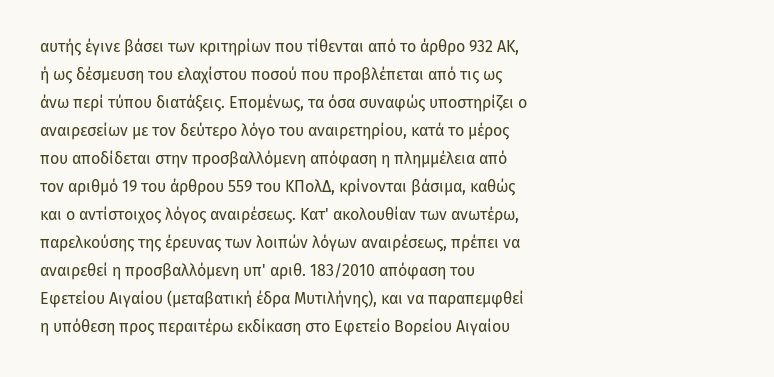αυτής έγινε βάσει των κριτηρίων που τίθενται από το άρθρο 932 ΑΚ, ή ως δέσμευση του ελαχίστου ποσού που προβλέπεται από τις ως άνω περί τύπου διατάξεις. Επομένως, τα όσα συναφώς υποστηρίζει ο αναιρεσείων με τον δεύτερο λόγο του αναιρετηρίου, κατά το μέρος που αποδίδεται στην προσβαλλόμενη απόφαση η πλημμέλεια από τον αριθμό 19 του άρθρου 559 του ΚΠολΔ, κρίνονται βάσιμα, καθώς και ο αντίστοιχος λόγος αναιρέσεως. Κατ' ακολουθίαν των ανωτέρω, παρελκούσης της έρευνας των λοιπών λόγων αναιρέσεως, πρέπει να αναιρεθεί η προσβαλλόμενη υπ' αριθ. 183/2010 απόφαση του Εφετείου Αιγαίου (μεταβατική έδρα Μυτιλήνης), και να παραπεμφθεί η υπόθεση προς περαιτέρω εκδίκαση στο Εφετείο Βορείου Αιγαίου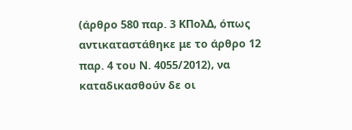(άρθρο 580 παρ. 3 ΚΠολΔ, όπως αντικαταστάθηκε με το άρθρο 12 παρ. 4 του Ν. 4055/2012), να καταδικασθούν δε οι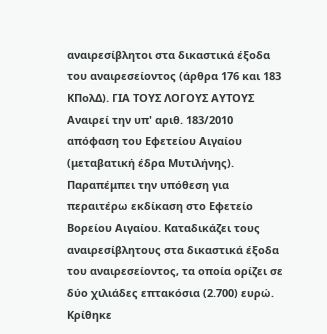αναιρεσίβλητοι στα δικαστικά έξοδα του αναιρεσείοντος (άρθρα 176 και 183 ΚΠολΔ). ΓΙΑ ΤΟΥΣ ΛΟΓΟΥΣ ΑΥΤΟΥΣ Αναιρεί την υπ' αριθ. 183/2010 απόφαση του Εφετείου Αιγαίου (μεταβατική έδρα Μυτιλήνης). Παραπέμπει την υπόθεση για περαιτέρω εκδίκαση στο Εφετείο Βορείου Αιγαίου. Καταδικάζει τους αναιρεσίβλητους στα δικαστικά έξοδα του αναιρεσείοντος, τα οποία ορίζει σε δύο χιλιάδες επτακόσια (2.700) ευρώ. Κρίθηκε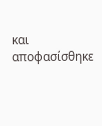και αποφασίσθηκε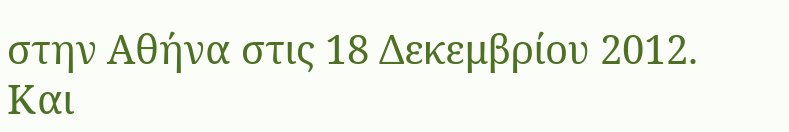στην Αθήνα στις 18 Δεκεμβρίου 2012. Και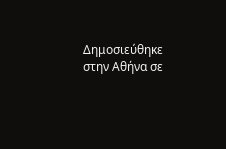Δημοσιεύθηκε στην Αθήνα σε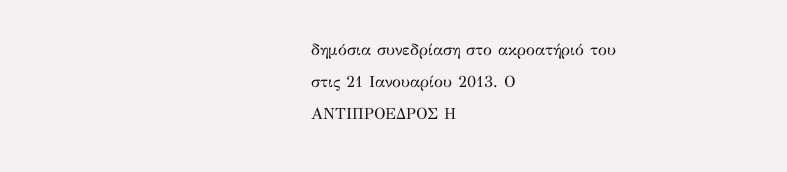δημόσια συνεδρίαση στο ακροατήριό του στις 21 Ιανουαρίου 2013. Ο ΑΝΤΙΠΡΟΕΔΡΟΣ Η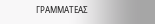ΓΡΑΜΜΑΤΕΑΣ